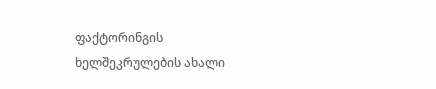ფაქტორინგის ხელშეკრულების ახალი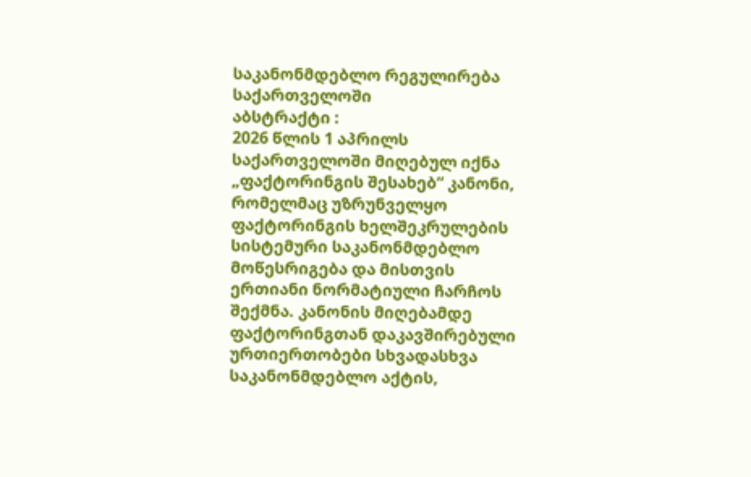საკანონმდებლო რეგულირება საქართველოში
აბსტრაქტი :
2026 წლის 1 აპრილს საქართველოში მიღებულ იქნა „ფაქტორინგის შესახებ“ კანონი, რომელმაც უზრუნველყო ფაქტორინგის ხელშეკრულების სისტემური საკანონმდებლო მოწესრიგება და მისთვის ერთიანი ნორმატიული ჩარჩოს შექმნა. კანონის მიღებამდე ფაქტორინგთან დაკავშირებული ურთიერთობები სხვადასხვა საკანონმდებლო აქტის,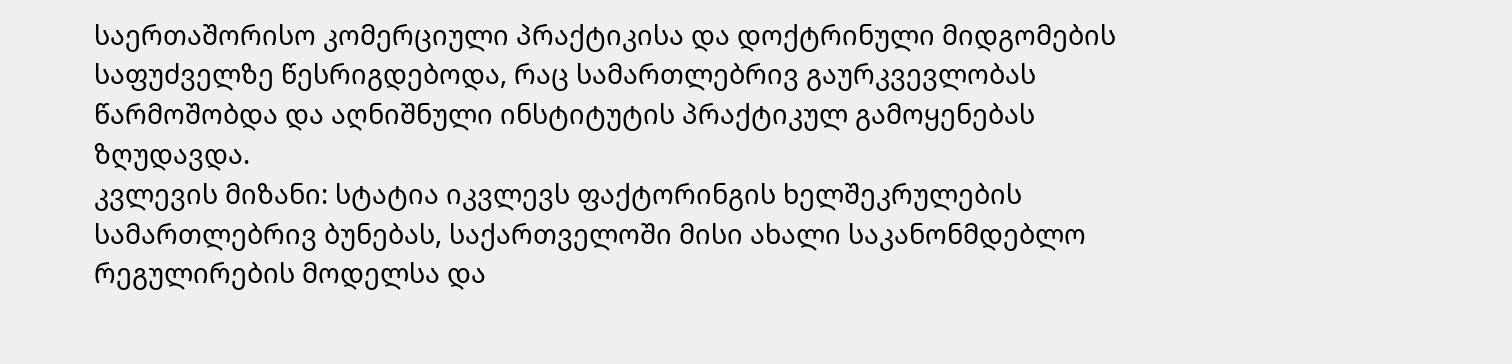საერთაშორისო კომერციული პრაქტიკისა და დოქტრინული მიდგომების საფუძველზე წესრიგდებოდა, რაც სამართლებრივ გაურკვევლობას წარმოშობდა და აღნიშნული ინსტიტუტის პრაქტიკულ გამოყენებას ზღუდავდა.
კვლევის მიზანი: სტატია იკვლევს ფაქტორინგის ხელშეკრულების სამართლებრივ ბუნებას, საქართველოში მისი ახალი საკანონმდებლო რეგულირების მოდელსა და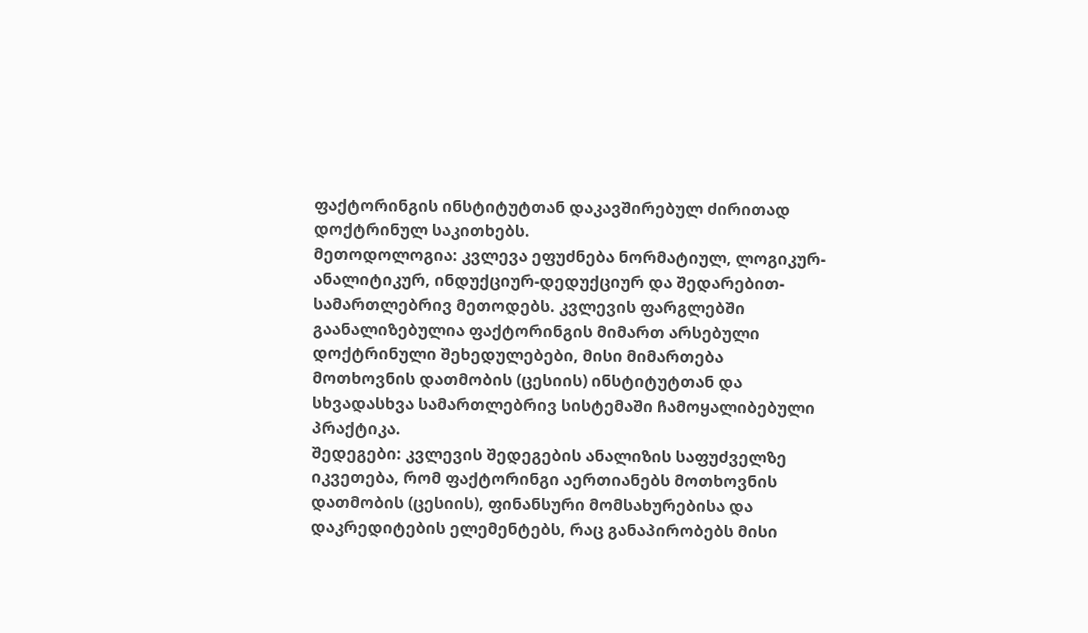ფაქტორინგის ინსტიტუტთან დაკავშირებულ ძირითად დოქტრინულ საკითხებს.
მეთოდოლოგია: კვლევა ეფუძნება ნორმატიულ, ლოგიკურ-ანალიტიკურ, ინდუქციურ-დედუქციურ და შედარებით-სამართლებრივ მეთოდებს. კვლევის ფარგლებში გაანალიზებულია ფაქტორინგის მიმართ არსებული დოქტრინული შეხედულებები, მისი მიმართება მოთხოვნის დათმობის (ცესიის) ინსტიტუტთან და სხვადასხვა სამართლებრივ სისტემაში ჩამოყალიბებული პრაქტიკა.
შედეგები: კვლევის შედეგების ანალიზის საფუძველზე იკვეთება, რომ ფაქტორინგი აერთიანებს მოთხოვნის დათმობის (ცესიის), ფინანსური მომსახურებისა და დაკრედიტების ელემენტებს, რაც განაპირობებს მისი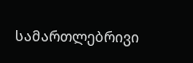სამართლებრივი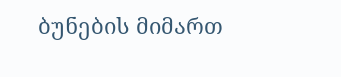ბუნების მიმართ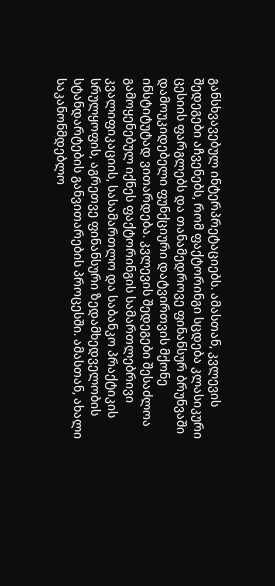განსხვავებულ ინტერპრეტაციებს. ამასთან, კვლევის შედეგები აჩვენებს, რომ ფაქტორინგი სცდება კლასიკური ცესიის ფარგლებს და თანამედროვე ფინანსურ ბრუნვაში დამოუკიდებელი ფუნქციური დატვირთვის მქონე ინსტიტუტად ვითარდება. კვლევის შედეგები შესაძლოა გამოყენებულ იქნეს ფაქტორინგის სამართლებრივი კვალიფიკაციის, სასამართლო და საბანკო პრაქტიკის სრულყოფის, აგრეთვე ფინანსური ზედამხედველობის სტანდარტების განვითარების პროცესში. ამასთან, ახალი საკანონმდებლო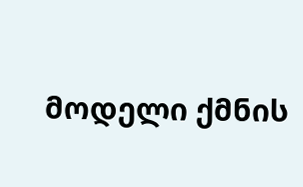მოდელი ქმნის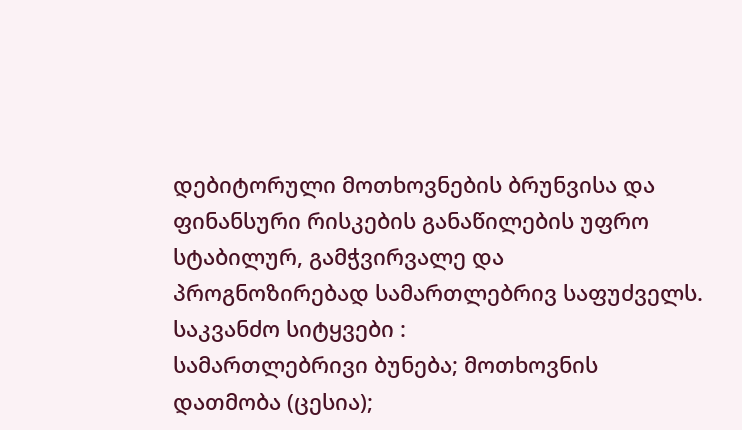დებიტორული მოთხოვნების ბრუნვისა და ფინანსური რისკების განაწილების უფრო სტაბილურ, გამჭვირვალე და პროგნოზირებად სამართლებრივ საფუძველს.
საკვანძო სიტყვები :
სამართლებრივი ბუნება; მოთხოვნის დათმობა (ცესია);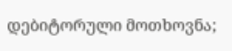დებიტორული მოთხოვნა;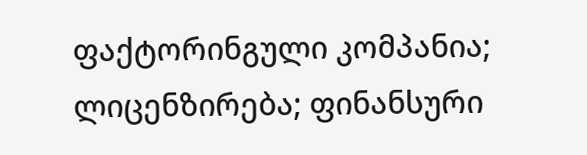ფაქტორინგული კომპანია; ლიცენზირება; ფინანსური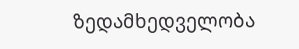ზედამხედველობა